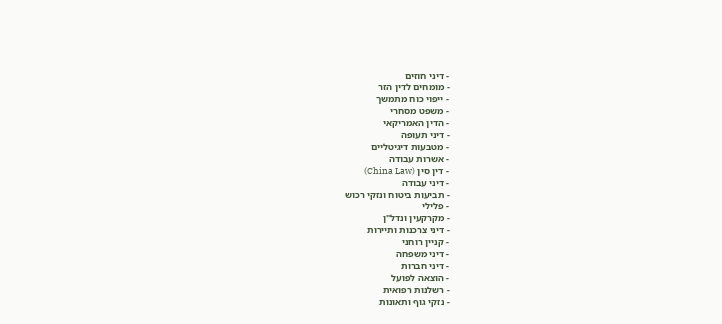- דיני חוזים
- מומחים לדין הזר
- ייפוי כוח מתמשך
- משפט מסחרי
- הדין האמריקאי
- דיני תעופה
- מטבעות דיגיטליים
- אשרות עבודה
- דין סין (China Law)
- דיני עבודה
- תביעות ביטוח ונזקי רכוש
- פלילי
- מקרקעין ונדל"ן
- דיני צרכנות ותיירות
- קניין רוחני
- דיני משפחה
- דיני חברות
- הוצאה לפועל
- רשלנות רפואית
- נזקי גוף ותאונות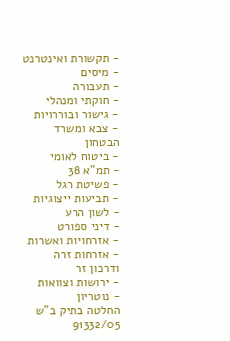- תקשורת ואינטרנט
- מיסים
- תעבורה
- חוקתי ומנהלי
- גישור ובוררויות
- צבא ומשרד הבטחון
- ביטוח לאומי
- תמ"א 38
- פשיטת רגל
- תביעות ייצוגיות
- לשון הרע
- דיני ספורט
- אזרחויות ואשרות
- אזרחות זרה ודרכון זר
- ירושות וצוואות
- נוטריון
החלטה בתיק ב"ש 91332/05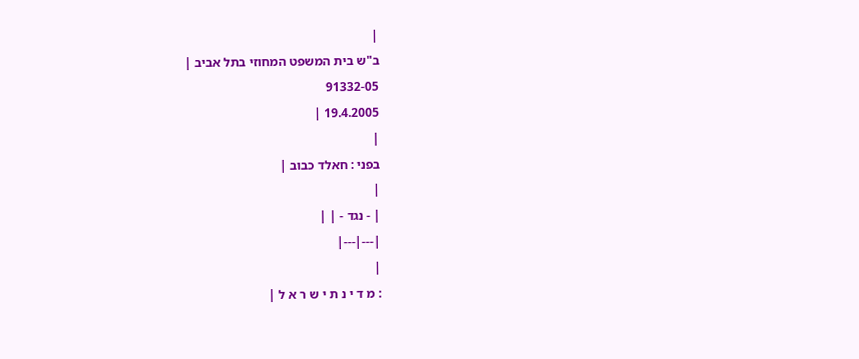|
ב"ש בית המשפט המחוזי בתל אביב |
91332-05
19.4.2005 |
|
בפני : חאלד כבוב |
|
| - נגד - | |
|---|---|
|
: מ ד י נ ת י ש ר א ל |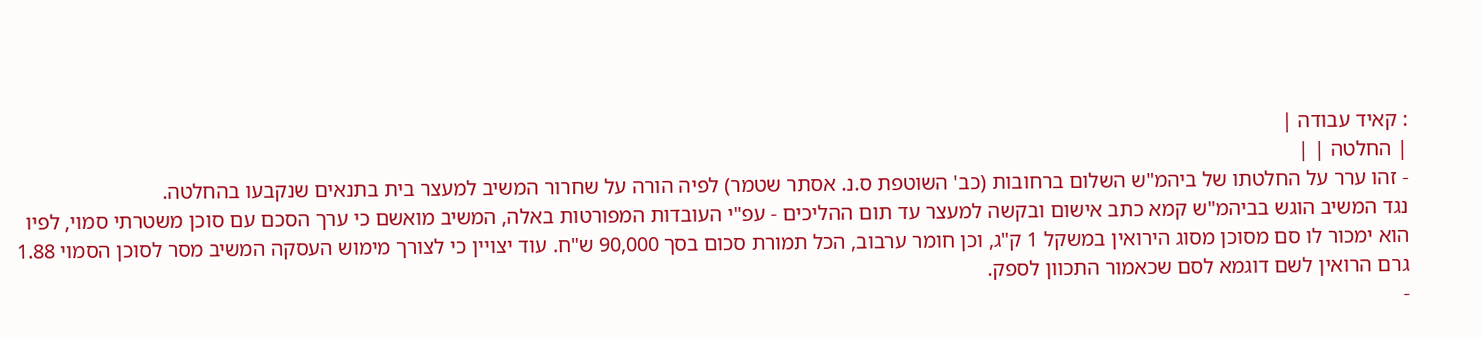: קאיד עבודה |
| החלטה | |
- זהו ערר על החלטתו של ביהמ"ש השלום ברחובות (כב' השוטפת ס.נ. אסתר שטמר) לפיה הורה על שחרור המשיב למעצר בית בתנאים שנקבעו בהחלטה.
נגד המשיב הוגש בביהמ"ש קמא כתב אישום ובקשה למעצר עד תום ההליכים - עפ"י העובדות המפורטות באלה, המשיב מואשם כי ערך הסכם עם סוכן משטרתי סמוי, לפיו הוא ימכור לו סם מסוכן מסוג הירואין במשקל 1 ק"ג, וכן חומר ערבוב, הכל תמורת סכום בסך 90,000 ש"ח. עוד יצויין כי לצורך מימוש העסקה המשיב מסר לסוכן הסמוי 1.88 גרם הרואין לשם דוגמא לסם שכאמור התכוון לספק.
-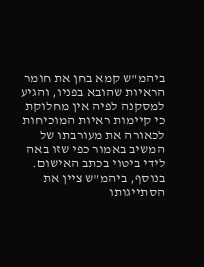ביהמ"ש קמא בחן את חומר הראיות שהובא בפניו, והגיע למסקנה לפיה אין מחלוקת כי קיימות ראיות המוכיחות לכאורה את מעורבתו של המשיב באמור כפי שזו באה לידי ביטוי בכתב האישום. בנוסף, ביהמ"ש ציין את הסתייגותו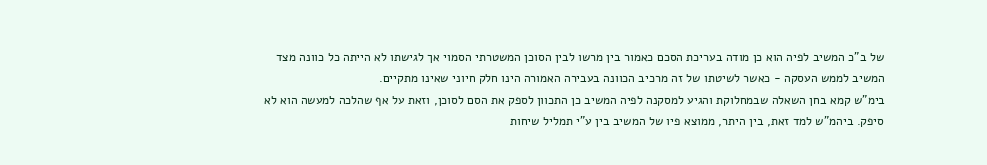של ב"כ המשיב לפיה הוא כן מודה בעריכת הסכם כאמור בין מרשו לבין הסוכן המשטרתי הסמוי אך לגישתו לא הייתה כל כוונה מצד המשיב לממש העסקה - כאשר לשיטתו של זה מרכיב הכוונה בעבירה האמורה הינו חלק חיוני שאינו מתקיים.
בימ"ש קמא בחן השאלה שבמחלוקת והגיע למסקנה לפיה המשיב כן התכוון לספק את הסם לסוכן, וזאת על אף שהלכה למעשה הוא לא סיפק. ביהמ"ש למד זאת, בין היתר, ממוצא פיו של המשיב בין ע"י תמליל שיחות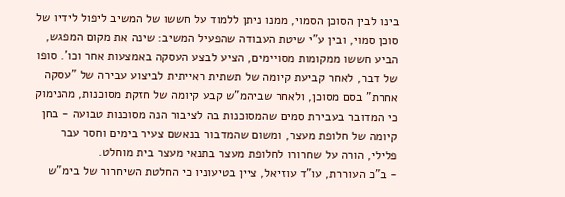בינו לבין הסוכן הסמוי, ממנו ניתן ללמוד על חששו של המשיב ליפול לידיו של סוכן סמוי, ובין ע"י שיטת העבודה שהפעיל המשיב: שינה את מקום המפגש, הביע חששו ממקומות מסויימים, הציע לבצע העסקה באמצעות אחר וכו'. סופו של דבר, לאחר קביעת קיומה של תשתית ראייתית לביצוע עבירה של "עסקה אחרת" בסם מסוכן, ולאחר שביהמ"ש קבע קיומה של חזקת מסוכנות, מהנימוק כי המדובר בעבירת סמים שהמסוכנות בה לציבור הנה מסוכנות טבועה - בחן קיומה של חלופת מעצר, ומשום שהמדבור בנאשם צעיר בימים וחסר עבר פלילי, הורה על שחרורו לחלופת מעצר בתנאי מעצר בית מוחלט.
- ב"כ העוררת, עו"ד עוזיאל, ציין בטיעוניו כי החלטת השיחרור של בימ"ש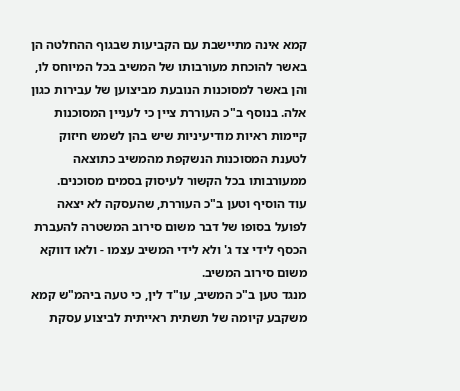קמא אינה מתיישבת עם הקביעות שבגוף ההחלטה הן באשר להוכחת מעורבותו של המשיב בכל המיוחס לו, והן באשר למסוכנות הנובעת מביצוען של עבירות כגון אלה. בנוסף ב"כ העוררת ציין כי לעניין המסוכנות קיימות ראיות מודיעיניות שיש בהן לשמש חיזוק לטענת המסוכנות הנשקפת מהמשיב כתוצאה ממעורבותו בכל הקשור לעיסוק בסמים מסוכנים.
עוד הוסיף וטען ב"כ העוררת, שהעסקה לא יצאה לפועל בסופו של דבר משום סירוב המשטרה להעברת הכסף לידי צד ג' ולא לידי המשיב עצמו - ולאו דווקא משום סירוב המשיב.
מנגד טען ב"כ המשיב, עו"ד לין, כי טעה ביהמ"ש קמא משקבע קיומה של תשתית ראייתית לביצוע עסקת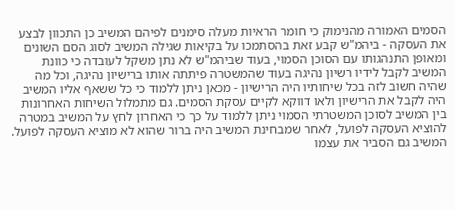הסמים האמורה מהנימוק כי חומר הראיות מעלה סימנים לפיהם המשיב כן התכוון לבצע את העסקה - ביהמ"ש קבע זאת בהסתמכו על בקיאות שגילה המשיב לסוג הסם השונים ומאופן התנהגותו עם הסוכן הסמוי, בעוד שביהמ"ש לא נתן משקל לעובדה כי כוונת המשיב לקבל לידיו רשיון נהיגה בעוד שהמשטרה פיתתה אותו ברישיון נהיגה, וכל מה שהיה חשוב לזה בכל שיחותיו היה הרישיון - מכאן ניתן ללמוד כי כל ששאף אליו המשיב היה לקבל את הרישיון ולאו דווקא לקיים עסקת הסמים. גם מתמלול השיחות האחרונות בין המשיב לסוכן המשטרתי הסמוי ניתן ללמוד על כך כי האחרון לחץ על המשיב במטרה להוציא העסקה לפועל, לאחר שמבחינת המשיב היה ברור שהוא לא מוציא העסקה לפועל. המשיב גם הסביר את עצמו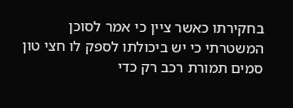בחקירתו כאשר ציין כי אמר לסוכן המשטרתי כי יש ביכולתו לספק לו חצי טון סמים תמורת רכב רק כדי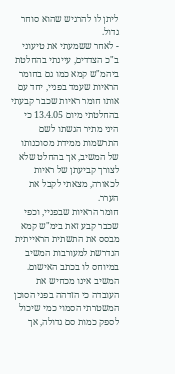ליתן לו להרגיש שהוא סוחר גדול.
- לאחר ששמעתי את טיעוני ב"כ הצדדים, עיינתי בהחלטת ביהמ"ש קמא כמו גם בחומר הראיות שעמד בפניי, יחד עם אותו חומר ראיות שכבר קבעתי בהחלטתי מיום 13.4.05 כי היני מתיר הגשתו לשם התרשמות ממידת מסוכנותו של המשיב, אך בהחלט שלא לצורך קביעתן של ראיות לכאורה, מצאתי לקבל את הערר.
חומר הראיות שבפניי, וכפי שכבר קבע זאת בימ"ש קמא מבסס את התשתית הראייתית הנדרשת למעורבות המשיב במיוחס לו בכתב האישום. המשיב אינו מכחיש את העובדה כי הזדהה בפני הסוכן המשטרתי הסמוי כמי שיכול לספק כמות סם גדולה, אך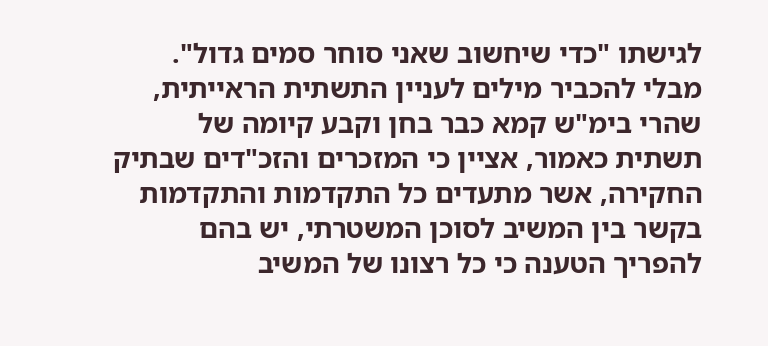לגישתו "כדי שיחשוב שאני סוחר סמים גדול".
מבלי להכביר מילים לעניין התשתית הראייתית, שהרי בימ"ש קמא כבר בחן וקבע קיומה של תשתית כאמור, אציין כי המזכרים והזכ"דים שבתיק החקירה, אשר מתעדים כל התקדמות והתקדמות בקשר בין המשיב לסוכן המשטרתי, יש בהם להפריך הטענה כי כל רצונו של המשיב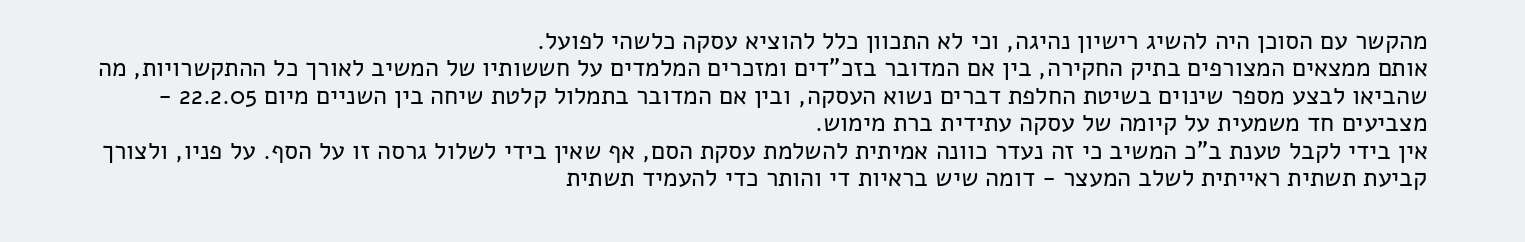מהקשר עם הסוכן היה להשיג רישיון נהיגה, וכי לא התכוון כלל להוציא עסקה כלשהי לפועל.
אותם ממצאים המצורפים בתיק החקירה, בין אם המדובר בזכ"דים ומזכרים המלמדים על חששותיו של המשיב לאורך כל ההתקשרויות, מה שהביאו לבצע מספר שינוים בשיטת החלפת דברים נשוא העסקה, ובין אם המדובר בתמלול קלטת שיחה בין השניים מיום 22.2.05 - מצביעים חד משמעית על קיומה של עסקה עתידית ברת מימוש.
אין בידי לקבל טענת ב"כ המשיב כי זה נעדר כוונה אמיתית להשלמת עסקת הסם, אף שאין בידי לשלול גרסה זו על הסף. על פניו, ולצורך קביעת תשתית ראייתית לשלב המעצר - דומה שיש בראיות די והותר כדי להעמיד תשתית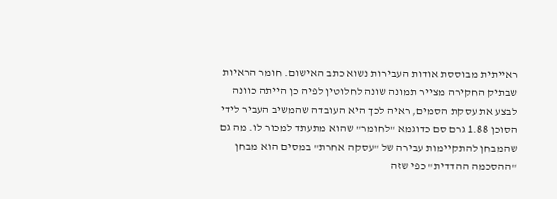ראייתית מבוססת אודות העבירות נשוא כתב האישום. חומר הראיות שבתיק החקירה מצייר תמונה שונה לחלוטין לפיה כן הייתה כוונה לבצע את עסקת הסמים, ראיה לכך היא העובדה שהמשיב העביר לידי הסוכן 1.88 גרם סם כדוגמא "לחומר" שהוא מתעתד למכור לו. מה גם שהמבחן להתקיימות עבירה של "עסקה אחרת" במסים הוא מבחן "ההסכמה ההדדית" כפי שזה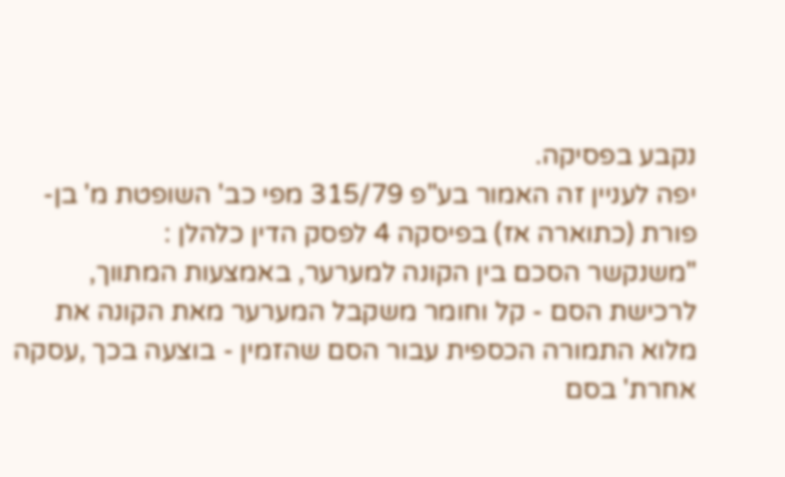נקבע בפסיקה.
יפה לעניין זה האמור בע"פ 315/79 מפי כב' השופטת מ' בן-פורת (כתוארה אז) בפיסקה 4 לפסק הדין כלהלן :
"משנקשר הסכם בין הקונה למערער, באמצעות המתווך, לרכישת הסם - קל וחומר משקבל המערער מאת הקונה את מלוא התמורה הכספית עבור הסם שהזמין - בוצעה בכך ,עסקה אחרת' בסם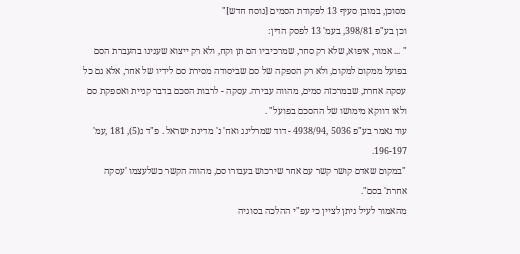מסוכן, במובן סעיף 13 לפקודת הסמים [נוסח חדש]"
וכן בע"פ 398/81, בעמ' 13 לפסק הדין:
" ... אמור, איפוא, שלא רק סחר, שמרכיביו הם תן וקח, ולא רק ייצוא שענינו בהעברת הסם בפועל ממקום למקום, ולא רק הספקה של סם שביסודה מסירת סם לידיו של אחר, אלא גם כל עסקה אחרת, שבמרכזה סמים, מהווה עבירה. עסקה - לרבות הסכם בדבר קניית ואספקת סם ולאו דווקא מימושו של ההסכם בפועל" .
עוד נאמר בע"פ 5036 ,4938/94 - דוד שמרלינג ואח' נ' מדינת ישראל . פ"ד נ(5), 181 ,עמ' 196-197.
"במקום שאדם קושר קשר עם אחר שירכוש בעבורו סם, מהווה הקשר כשלעצמו 'עסקה אחרת' בסם".
מהאמור לעיל ניתן לציין כי עפ"י ההלכה בסוגיה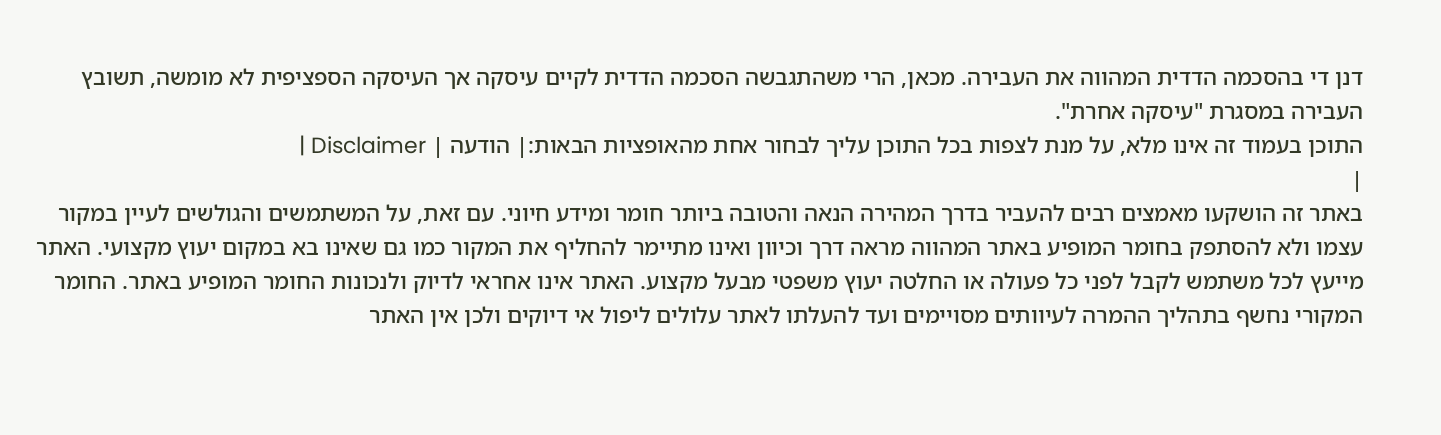דנן די בהסכמה הדדית המהווה את העבירה. מכאן, הרי משהתגבשה הסכמה הדדית לקיים עיסקה אך העיסקה הספציפית לא מומשה, תשובץ העבירה במסגרת "עיסקה אחרת".
התוכן בעמוד זה אינו מלא, על מנת לצפות בכל התוכן עליך לבחור אחת מהאופציות הבאות:| הודעה | Disclaimer |
|
באתר זה הושקעו מאמצים רבים להעביר בדרך המהירה הנאה והטובה ביותר חומר ומידע חיוני. עם זאת, על המשתמשים והגולשים לעיין במקור עצמו ולא להסתפק בחומר המופיע באתר המהווה מראה דרך וכיוון ואינו מתיימר להחליף את המקור כמו גם שאינו בא במקום יעוץ מקצועי. האתר מייעץ לכל משתמש לקבל לפני כל פעולה או החלטה יעוץ משפטי מבעל מקצוע. האתר אינו אחראי לדיוק ולנכונות החומר המופיע באתר. החומר המקורי נחשף בתהליך ההמרה לעיוותים מסויימים ועד להעלתו לאתר עלולים ליפול אי דיוקים ולכן אין האתר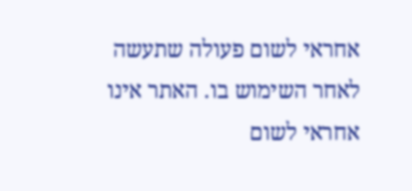אחראי לשום פעולה שתעשה לאחר השימוש בו. האתר אינו אחראי לשום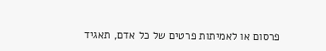פרסום או לאמיתות פרטים של כל אדם, תאגיד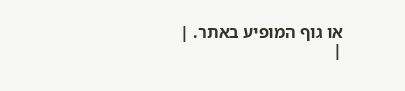או גוף המופיע באתר. |
|